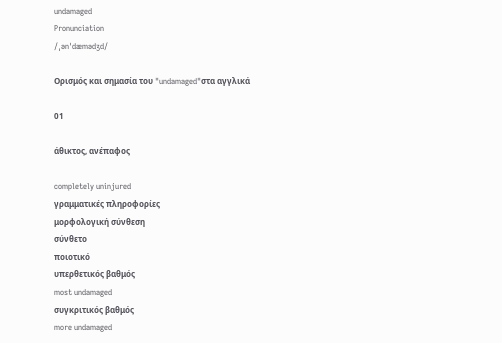undamaged
Pronunciation
/ˌənˈdæmədʒd/

Ορισμός και σημασία του "undamaged"στα αγγλικά

01

άθικτος, ανέπαφος

completely uninjured
γραμματικές πληροφορίες
μορφολογική σύνθεση
σύνθετο
ποιοτικό
υπερθετικός βαθμός
most undamaged
συγκριτικός βαθμός
more undamaged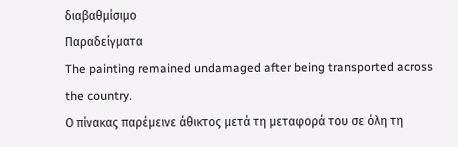διαβαθμίσιμο
Παραδείγματα
The painting remained undamaged after being transported across the country.
Ο πίνακας παρέμεινε άθικτος μετά τη μεταφορά του σε όλη τη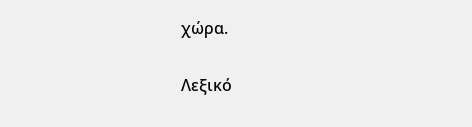χώρα.

Λεξικό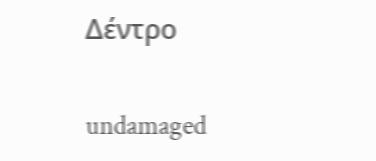Δέντρο

undamaged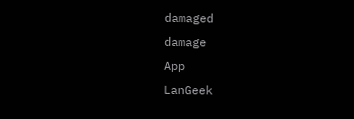damaged
damage
App
LanGeek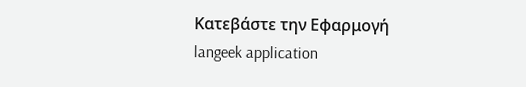Κατεβάστε την Εφαρμογή
langeek application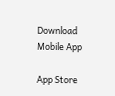Download Mobile App

App Store